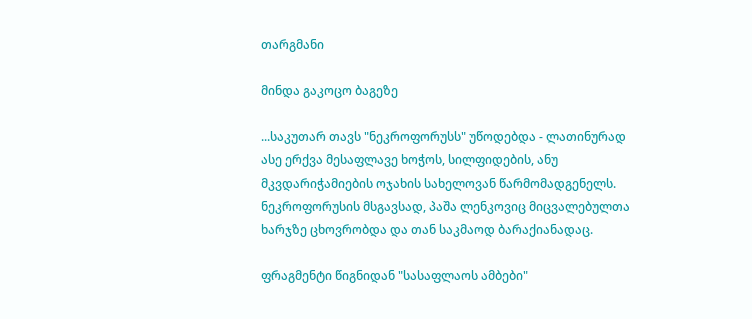თარგმანი

მინდა გაკოცო ბაგეზე

...საკუთარ თავს "ნეკროფორუსს" უწოდებდა - ლათინურად ასე ერქვა მესაფლავე ხოჭოს, სილფიდების, ანუ მკვდარიჭამიების ოჯახის სახელოვან წარმომადგენელს.
ნეკროფორუსის მსგავსად, პაშა ლენკოვიც მიცვალებულთა ხარჯზე ცხოვრობდა და თან საკმაოდ ბარაქიანადაც.

ფრაგმენტი წიგნიდან "სასაფლაოს ამბები"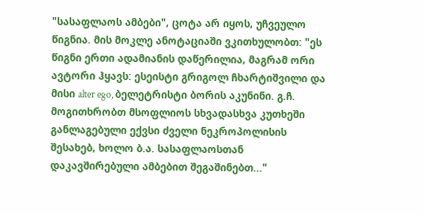"სასაფლაოს ამბები", ცოტა არ იყოს, უჩვეულო წიგნია. მის მოკლე ანოტაციაში ვკითხულობთ: "ეს წიგნი ერთი ადამიანის დაწერილია, მაგრამ ორი ავტორი ჰყავს: ესეისტი გრიგოლ ჩხარტიშვილი და მისი alter ego, ბელეტრისტი ბორის აკუნინი. გ.ჩ. მოგითხრობთ მსოფლიოს სხვადასხვა კუთხეში განლაგებული ექვსი ძველი ნეკროპოლისის შესახებ, ხოლო ბ.ა. სასაფლაოსთან დაკავშირებული ამბებით შეგაშინებთ..."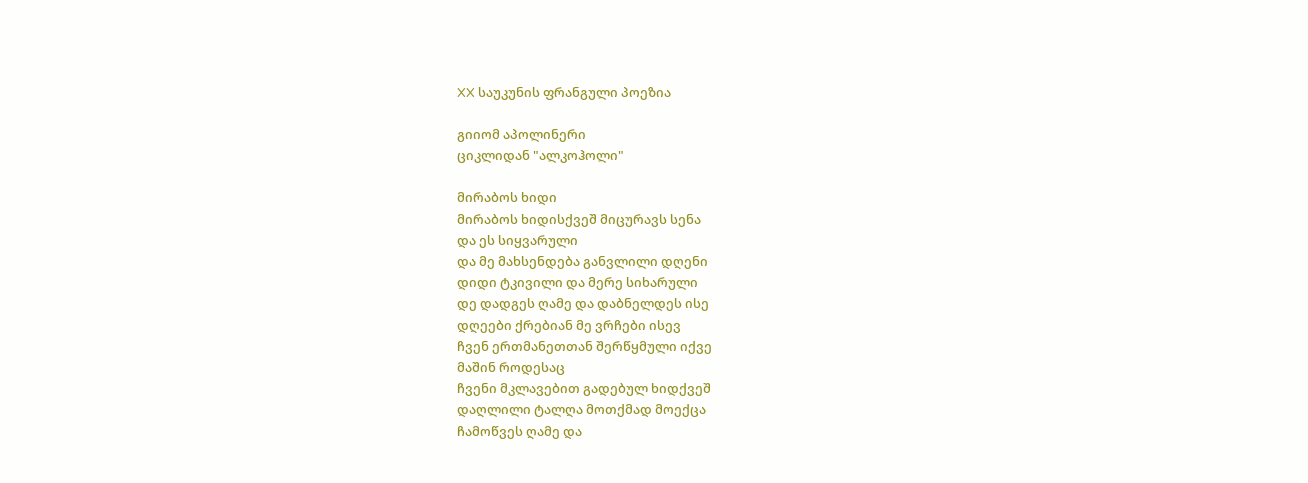XX საუკუნის ფრანგული პოეზია

გიიომ აპოლინერი
ციკლიდან "ალკოჰოლი"

მირაბოს ხიდი
მირაბოს ხიდისქვეშ მიცურავს სენა
და ეს სიყვარული
და მე მახსენდება განვლილი დღენი
დიდი ტკივილი და მერე სიხარული
დე დადგეს ღამე და დაბნელდეს ისე
დღეები ქრებიან მე ვრჩები ისევ
ჩვენ ერთმანეთთან შერწყმული იქვე
მაშინ როდესაც
ჩვენი მკლავებით გადებულ ხიდქვეშ
დაღლილი ტალღა მოთქმად მოექცა
ჩამოწვეს ღამე და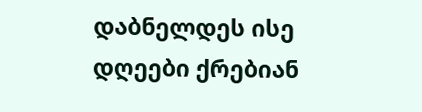დაბნელდეს ისე
დღეები ქრებიან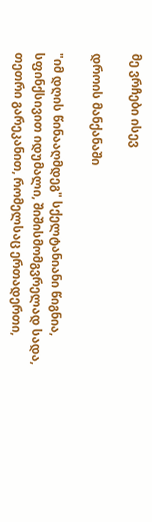მე ვრჩები ისევ

დროის მანქანაში

"იმ დღის წინააღმდეგ" სქელტანიანი წიგნია, სფინქსივით იდუმალი, შიშისმომგვრელად სადა, თეთრი გარეკანით, რომელსაც ერთადერთი,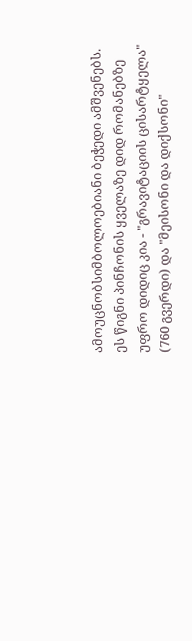ამოუცნობსიმბოლოებიანი ბეჭედი ამშვენებს. ეს წიგნი პინჩონის ყველაზე დიდ რომანებზე უფრო დიდიც კია - "გრავიტაციის ცისარტყელა" (760 გვერდი) და "მეისონი და დიქსონი"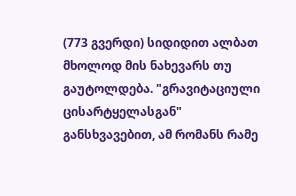(773 გვერდი) სიდიდით ალბათ მხოლოდ მის ნახევარს თუ გაუტოლდება. "გრავიტაციული ცისარტყელასგან" განსხვავებით, ამ რომანს რამე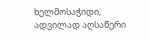ხელმოსაჭიდი, ადვილად აღსაწერი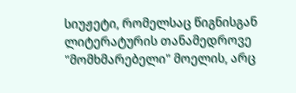სიუჟეტი, რომელსაც წიგნისგან ლიტერატურის თანამედროვე "მომხმარებელი" მოელის, არც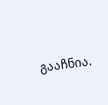გააჩნია.